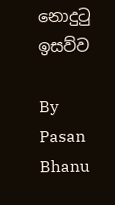නොදුටු ඉසව්ව

By Pasan Bhanu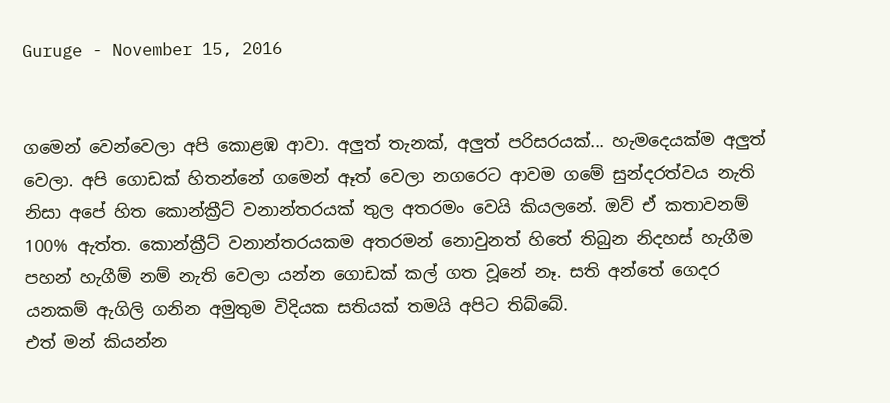Guruge - November 15, 2016


ගමෙන් වෙන්වෙලා අපි කොළඹ ආවා. අලුත් තැනක්, අලුත් පරිසරයක්... හැමදෙයක්ම අලුත් වෙලා. අපි ගොඩක් හිතන්නේ ගමෙන් ඈත් වෙලා නගරෙට ආවම ගමේ සුන්දරත්වය නැති නිසා අපේ හිත කොන්ක්‍රීට් වනාන්තරයක් තුල අතරමං වෙයි කියලනේ. ඔව් ඒ කතාවනම් 100% ඇත්ත. කොන්ක්‍රීට් වනාන්තරයකම අතරමන් නොවුනත් හිතේ තිබුන නිදහස් හැගීම පහන් හැගීම් නම් නැති වෙලා යන්න ගොඩක් කල් ගත වූනේ නෑ. සති අන්තේ ගෙදර යනකම් ඇගිලි ගනින අමුතුම විදියක සතියක් තමයි අපිට තිබ්බේ.
එත් මන් කියන්න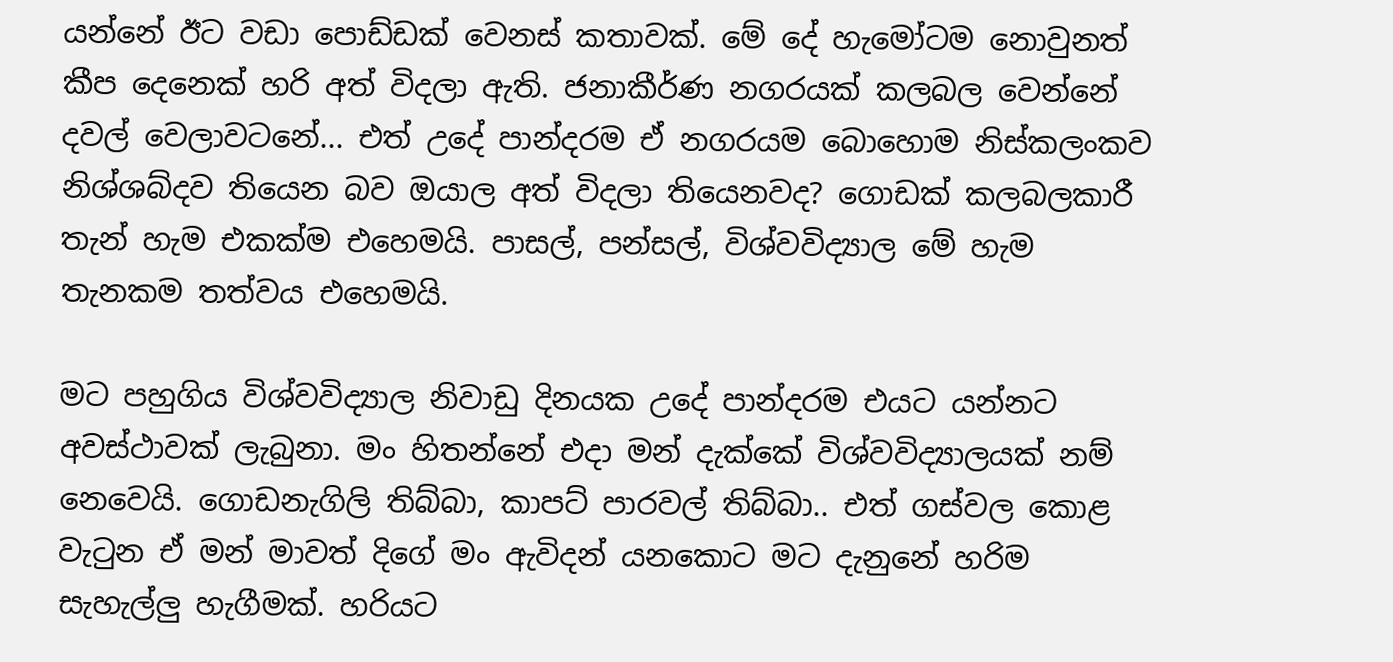යන්නේ ඊට වඩා පොඩ්ඩක් වෙනස් කතාවක්. මේ දේ හැමෝටම නොවුනත් කීප දෙනෙක් හරි අත් විදලා ඇති. ජනාකීර්ණ නගරයක් කලබල වෙන්නේ දවල් වෙලාවටනේ... එත් උදේ පාන්දරම ඒ නගරයම බොහොම නිස්කලංකව නිශ්ශබ්දව තියෙන බව ඔයාල අත් විදලා තියෙනවද? ගොඩක් කලබලකාරී තැන් හැම එකක්ම එහෙමයි. පාසල්, පන්සල්, විශ්වවිද්‍යාල මේ හැම තැනකම තත්වය එහෙමයි.

මට පහුගිය විශ්වවිද්‍යාල නිවාඩු දිනයක උදේ පාන්දරම එයට යන්නට අවස්ථාවක් ලැබුනා. මං හිතන්නේ එදා මන් දැක්කේ විශ්වවිද්‍යාලයක් නම් නෙවෙයි. ගොඩනැගිලි තිබ්බා, කාපට් පාරවල් තිබ්බා.. එත් ගස්වල කොළ වැටුන ඒ මන් මාවත් දිගේ මං ඇවිදන් යනකොට මට දැනුනේ හරිම සැහැල්ලු හැගීමක්. හරියට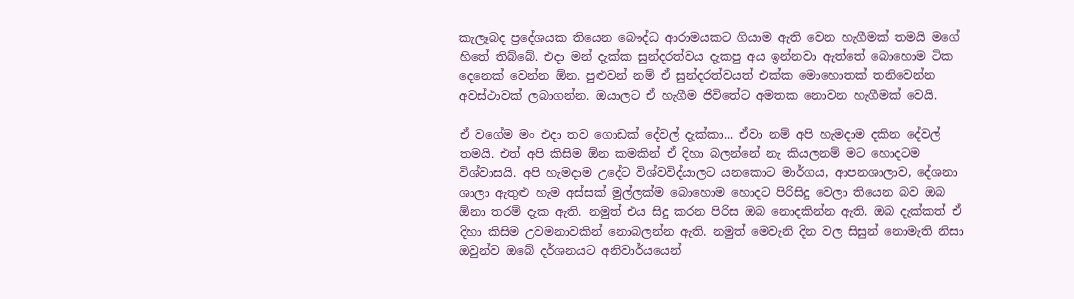කැලෑබද ප්‍රදේශයක තියෙන බෞද්ධ ආරාමයකට ගියාම ඇති වෙන හැගීමක් තමයි මගේ හිතේ තිබ්බේ. එදා මන් දැක්ක සුන්දරත්වය දැකපු අය ඉන්නවා ඇත්තේ බොහොම ටික දෙනෙක් වෙන්න ඕන. පුළුවන් නම් ඒ සුන්දරත්වයත් එක්ක මොහොතක් තනිවෙන්න අවස්ථාවක් ලබාගන්න. ඔයාලට ඒ හැගීම ජිවිතේට අමතක නොවන හැගීමක් වෙයි.

ඒ වගේම මං එදා තව ගොඩක් දේවල් දැක්කා... ඒවා නම් අපි හැමදාම දකින දේවල් තමයි. එත් අපි කිසිම ඕන කමකින් ඒ දිහා බලන්නේ නැ කියලනම් මට හොදටම විශ්වාසයි. අපි හැමදාම උදේට විශ්වවිද්යාලට යනකොට මාර්ගය, ආපනශාලාව, දේශනා ශාලා ඇතුළු හැම අස්සක් මුල්ලක්ම බොහොම හොදට පිරිසිදු වෙලා තියෙන බව ඔබ ඕනා තරම් දැක ඇති. නමුත් එය සිදු කරන පිරිස ඔබ නොදකින්න ඇති. ඔබ දැක්කත් ඒ දිහා කිසිම උවමනාවකින් නොබලන්න ඇති. නමුත් මෙවැනි දින වල සිසුන් නොමැති නිසා ඔවුන්ව ඔබේ දර්ශනයට අනිවාර්යයෙන්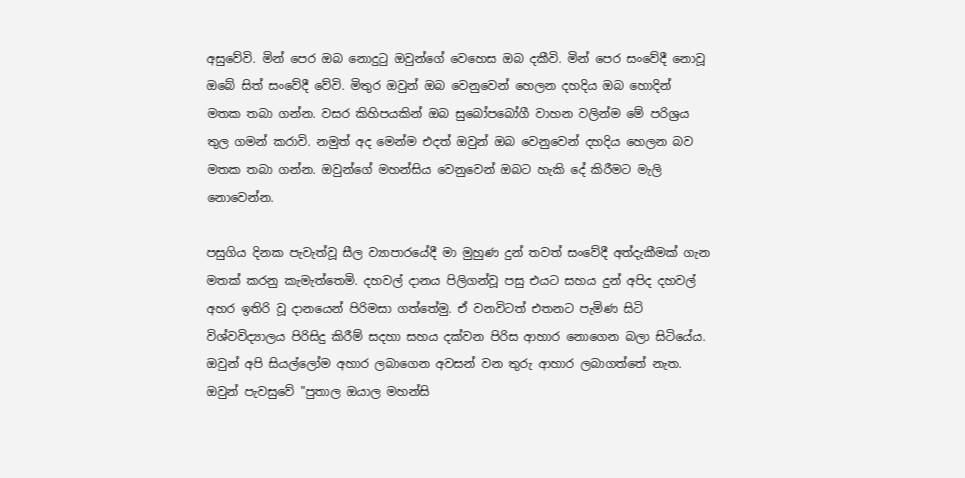අසුවේවි. මින් පෙර ඔබ නොදුටු ඔවුන්ගේ වෙහෙස ඔබ දකීවි. මින් පෙර සංවේදී නොවූ ඔබේ සිත් සංවේදී වේවි. මිතුර ඔවුන් ඔබ වෙනුවෙන් හෙලන දහදිය ඔබ හොදින් මතක තබා ගන්න. වසර කිහිපයකින් ඔබ සුබෝපබෝගී වාහන වලින්ම මේ පරිශ්‍රය තුල ගමන් කරාවි. නමුත් අද මෙන්ම එදත් ඔවුන් ඔබ වෙනුවෙන් දහදිය හෙලන බව මතක තබා ගන්න. ඔවුන්ගේ මහන්සිය වෙනුවෙන් ඔබට හැකි දේ කිරීමට මැලි නොවෙන්න.

පසුගිය දිනක පැවැත්වූ සීල ව්‍යාපාරයේදී මා මුහුණ දුන් තවත් සංවේදී අත්දැකීමක් ගැන මතක් කරනු කැමැත්තෙමි. දහවල් දානය පිලිගන්වූ පසු එයට සහය දුන් අපිද දහවල් අහර ඉතිරි වූ දානයෙන් පිරිමසා ගත්තේමු. ඒ වනවිටත් එතනට පැමිණ සිටි විශ්වවිද්‍යාලය පිරිසිදු කිරීම් සදහා සහය දක්වන පිරිස ආහාර නොගෙන බලා සිටියේය. ඔවුන් අපි සියල්ලෝම අහාර ලබාගෙන අවසන් වන තුරු ආහාර ලබාගත්තේ නැත. ඔවුන් පැවසුවේ "පුතාල ඔයාල මහන්සි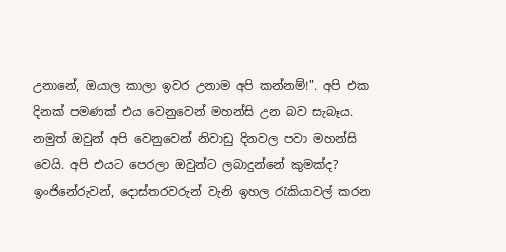උනානේ, ඔයාල කාලා ඉවර උනාම අපි කන්නම්!". අපි එක දිනක් පමණක් එය වෙනුවෙන් මහන්සි උන බව සැබෑය. නමුත් ඔවුන් අපි වෙනුවෙන් නිවාඩු දිනවල පවා මහන්සි වෙයි. අපි එයට පෙරලා ඔවුන්ට ලබාදුන්නේ කුමක්ද? ඉංජිනේරුවන්, දොස්තරවරුන් වැනි ඉහල රැකියාවල් කරන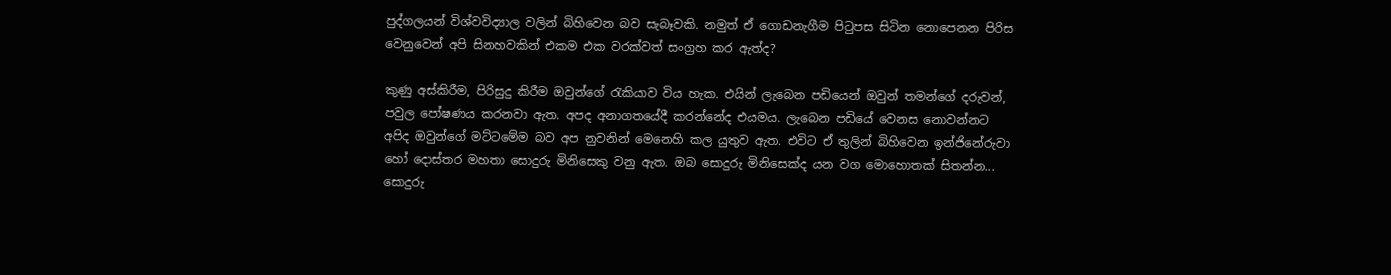පුද්ගලයන් විශ්වවිද්‍යාල වලින් බිහිවෙන බව සැබෑවකි. නමුත් ඒ ගොඩනැගීම පිටුපස සිටින නොපෙනන පිරිස වෙනුවෙන් අපි සිනහවකින් එකම එක වරක්වත් සංග්‍රහ කර ඇත්ද?

කුණු අස්කිරීම, පිරිසුදු කිරීම ඔවුන්ගේ රැකියාව විය හැක. එයින් ලැබෙන පඩියෙන් ඔවුන් තමන්ගේ දරුවන්, පවුල පෝෂණය කරනවා ඇත. අපද අනාගතයේදී කරන්නේද එයමය. ලැබෙන පඩියේ වෙනස නොවන්නට අපිද ඔවුන්ගේ මට්ටමේම බව අප නුවනින් මෙනෙහි කල යුතුව ඇත. එවිට ඒ තුලින් බිහිවෙන ඉන්ජිනේරුවා හෝ දොස්තර මහතා සොදුරු මිනිසෙකු වනු ඇත. ඔබ සොදුරු මිනිසෙක්ද යන වග මොහොතක් සිතන්න... සොදුරු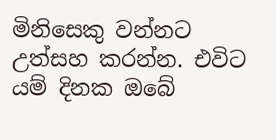මිනිසෙකු වන්නට උත්සහ කරන්න. එවිට යම් දිනක ඔබේ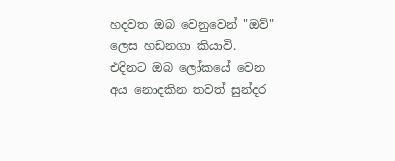හදවත ඔබ වෙනුවෙන් "ඔව්" ලෙස හඩනගා කියාවි. එදිනට ඔබ ලෝකයේ වෙන අය නොදකින තවත් සුන්දර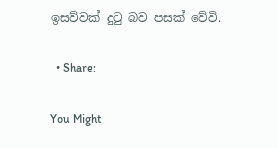ඉසව්වක් දුටු බව පසක් වේවි.

  • Share:

You Might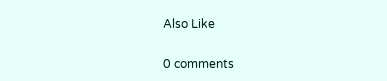Also Like

0 comments